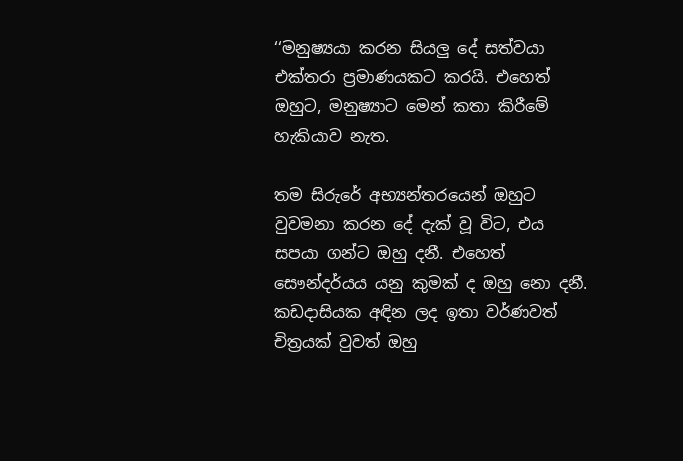‘‘මනුෂ්‍යයා කරන සියලු දේ සත්වයා එක්තරා ප්‍රමාණයකට කරයි. එහෙත් ඔහුට, මනුෂ්‍යාට මෙන් කතා කිරීමේ හැකියාව නැත.

තම සිරුරේ අභ්‍යන්තරයෙන් ඔහුට වුවමනා කරන දේ දැක් වූ විට, එය සපයා ගන්ට ඔහු දනී. එහෙත් සෞන්දර්යය යනු කුමක් ද ඔහු නො දනී. කඩදාසියක අඳින ලද ඉතා වර්ණවත් චිත්‍රයක් වුවත් ඔහු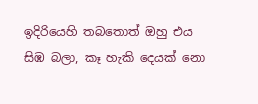ඉදිරියෙහි තබතොත් ඔහු එය සිඹ බලා, කෑ හැකි දෙයක් නො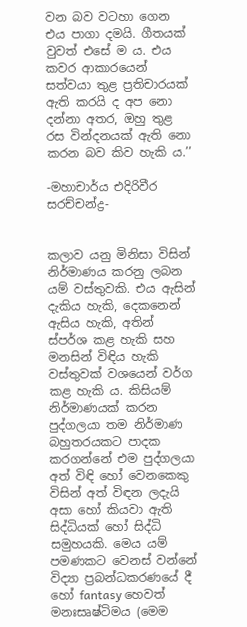වන බව වටහා ගෙන එය පාගා දමයි. ගීතයක් වුවත් එසේ ම ය. එය කවර ආකාරයෙන් සත්වයා තුළ ප්‍රතිචාරයක් ඇති කරයි ද අප නො දන්නා අතර, ඔහු තුළ රස වින්දනයක් ඇති නො කරන බව කිව හැකි ය.’’

-මහාචාර්ය එදිරිවීර සරච්චන්ද්‍ර-


කලාව යනු මිනිසා විසින් නිර්මාණය කරනු ලබන යම් වස්තුවකි. එය ඇසින් දැකිය හැකි, දෙකනෙන් ඇසිය හැකි, අතින් ස්පර්ශ කළ හැකි සහ මනසින් විඳිය හැකි වස්තුවක් වශයෙන් වර්ග කළ හැකි ය. කිසියම් නිර්මාණයක් කරන පුද්ගලයා තම නිර්මාණ බහුතරයකට පාදක කරගන්නේ එම පුද්ගලයා අත් විඳි හෝ වෙනකෙකු විසින් අත් විඳන ලදැයි අසා හෝ කියවා ඇති සිද්ධියක් හෝ සිද්ධි සමුහයකි. මෙය යම් පමණකට වෙනස් වන්නේ විද්‍යා ප්‍රබන්ධකරණයේ දී හෝ fantasy හෙවත් මනඃසෘෂ්ටිමය (මෙම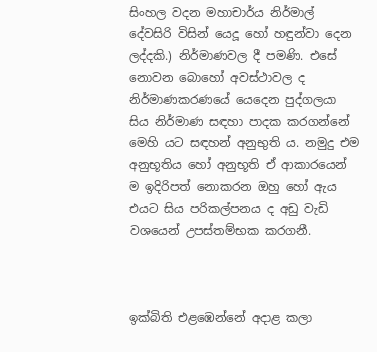සිංහල වදන මහාචාර්ය නිර්මාල් දේවසිරි විසින් යෙදූ හෝ හඳුන්වා දෙන ලද්දකි.) නිර්මාණවල දී පමණි. එසේ නොවන බොහෝ අවස්ථාවල ද නිර්මාණකරණයේ යෙදෙන පුද්ගලයා සිය නිර්මාණ සඳහා පාදක කරගන්නේ මෙහි යට සඳහන් අනුභුති ය. නමුදු එම අනුභූතිය හෝ අනුභූති ඒ ආකාරයෙන් ම ඉදිරිපත් නොකරන ඔහු හෝ ඇය එයට සිය පරිකල්පනය ද අඩු වැඩි වශයෙන් උපස්තම්භක කරගනී.



ඉක්බිති එළඹෙන්නේ අදාළ කලා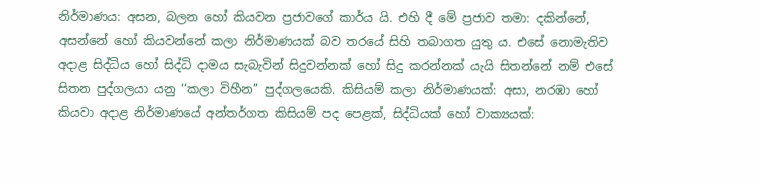නිර්මාණය: අසන, බලන හෝ කියවන ප්‍රජාවගේ කාර්ය යි. එහි දී මේ ප්‍රජාව තමා: දකින්නේ, අසන්නේ හෝ කියවන්නේ කලා නිර්මාණයක් බව තරයේ සිහි තබාගත යුතු ය. එසේ නොමැතිව අදාළ සිද්ධිය හෝ සිද්ධි දාමය සැබැවින් සිදුවන්නක් හෝ සිදු කරන්නක් යැයි සිතන්නේ නම් එසේ සිතන පුද්ගලයා යනු ‘‘කලා විහීන’’ පුද්ගලයෙකි. කිසියම් කලා නිර්මාණයක්: අසා, නරඹා හෝ කියවා අදාළ නිර්මාණයේ අන්තර්ගත කිසියම් පද පෙළක්, සිද්ධියක් හෝ වාක්‍යයක්: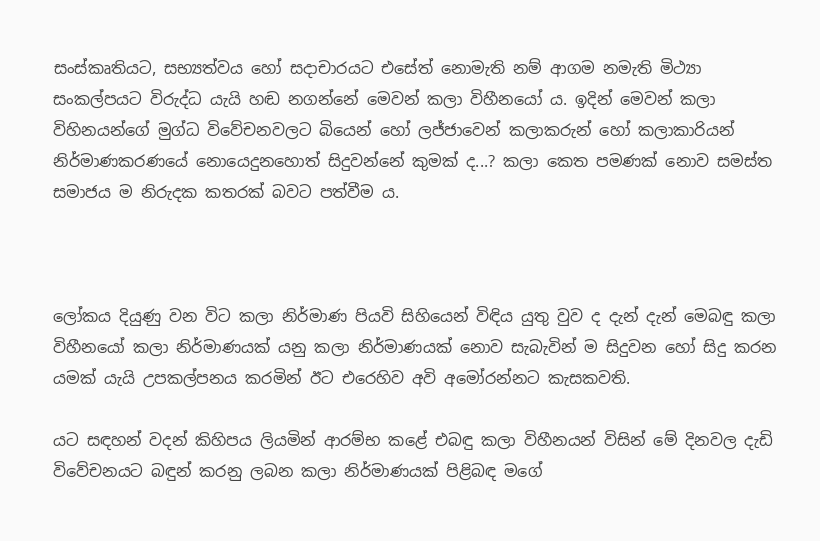සංස්කෘතියට, සභ්‍යත්වය හෝ සදාචාරයට එසේත් නොමැති නම් ආගම නමැති මිථ්‍යා සංකල්පයට විරුද්ධ යැයි හඬ නගන්නේ මෙවන් කලා විහීනයෝ ය. ඉදින් මෙවන් කලා විහිනයන්ගේ මුග්ධ විවේචනවලට බියෙන් හෝ ලජ්ජාවෙන් කලාකරුන් හෝ කලාකාරියන් නිර්මාණකරණයේ නොයෙදුනහොත් සිදුවන්නේ කුමක් ද...? කලා කෙත පමණක් නොව සමස්ත සමාජය ම නිරුදක කතරක් බවට පත්වීම ය.



ලෝකය දියුණු වන විට කලා නිර්මාණ පියවි සිහියෙන් විඳිය යුතු වුව ද දැන් දැන් මෙබඳු කලා විහීනයෝ කලා නිර්මාණයක් යනු කලා නිර්මාණයක් නොව සැබැවින් ම සිදුවන හෝ සිදු කරන යමක් යැයි උපකල්පනය කරමින් ඊට එරෙහිව අවි අමෝරන්නට කැසකවති.

යට සඳහන් වදන් කිහිපය ලියමින් ආරම්භ කළේ එබඳු කලා විහීනයන් විසින් මේ දිනවල දැඩි විවේචනයට බඳුන් කරනු ලබන කලා නිර්මාණයක් පිළිබඳ මගේ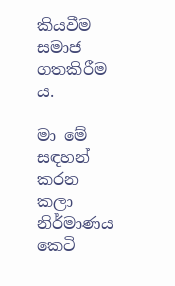කියවීම සමාජ ගතකිරීම ය.

මා මේ සඳහන් කරන කලා නිර්මාණය කෙටි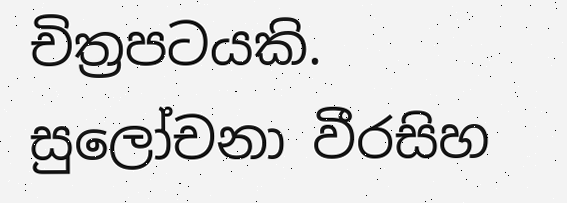චිත්‍රපටයකි. සුලෝචනා වීරසිහ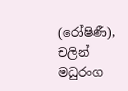(රෝෂිණී), චලින් මධුරංග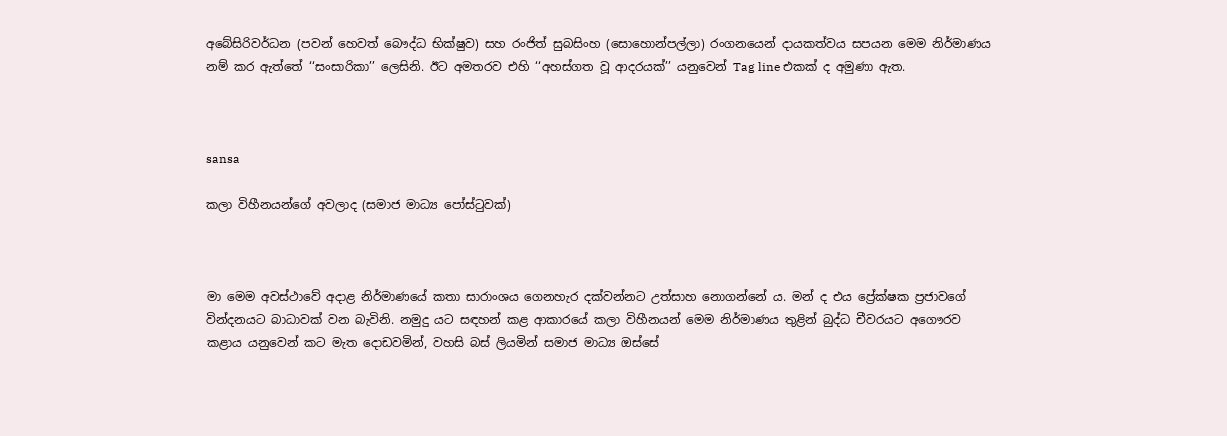අබේසිරිවර්ධන (පවන් හෙවත් බෞද්ධ භික්ෂුව) සහ රංජිත් සුබසිංහ (සොහොන්පල්ලා) රංගනයෙන් දායකත්වය සපයන මෙම නිර්මාණය නම් කර ඇත්තේ ‘‘සංසාරිකා’’ ලෙසිනි. ඊට අමතරව එහි ‘‘අහස්ගත වූ ආදරයක්’’ යනුවෙන් Tag line එකක් ද අමුණා ඇත.



sansa

කලා විහීනයන්ගේ අවලාද (සමාජ මාධ්‍ය පෝස්ටුවක්)



මා මෙම අවස්ථාවේ අදාළ නිර්මාණයේ කතා සාරාංශය ගෙනහැර දක්වන්නට උත්සාහ නොගන්නේ ය. මන් ද එය ප්‍රේක්ෂක ප්‍රජාවගේ වින්දනයට බාධාවක් වන බැවිනි. නමුදු යට සඳහන් කළ ආකාරයේ කලා විහීනයන් මෙම නිර්මාණය තුළින් බුද්ධ චීවරයට අගෞරව කළාය යනුවෙන් කට මැත දොඩවමින්, වහසි බස් ලියමින් සමාජ මාධ්‍ය ඔස්සේ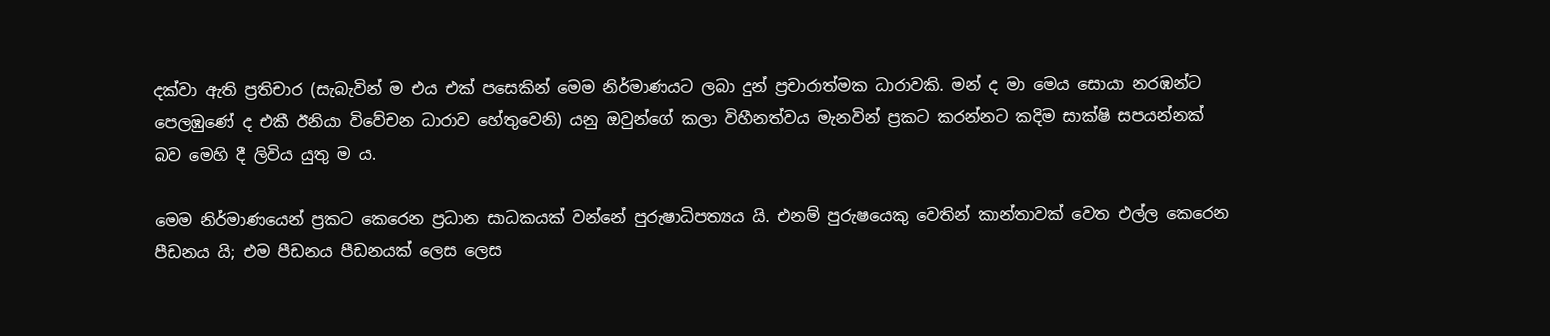දක්වා ඇති ප්‍රතිචාර (සැබැවින් ම එය එක් පසෙකින් මෙම නිර්මාණයට ලබා දුන් ප්‍රචාරාත්මක ධාරාවකි. මන් ද මා මෙය සොයා නරඹන්ට පෙලඹුණේ ද එකී ඊනියා විවේචන ධාරාව හේතුවෙනි) යනු ඔවුන්ගේ කලා විහීනත්වය මැනවින් ප්‍රකට කරන්නට කදිම සාක්ෂි සපයන්නක් බව මෙහි දී ලිවිය යුතු ම ය.

මෙම නිර්මාණයෙන් ප්‍රකට කෙරෙන ප්‍රධාන සාධකයක් වන්නේ පුරුෂාධිපත්‍යය යි. එනම් පුරුෂයෙකු වෙතින් කාන්තාවක් වෙත එල්ල කෙරෙන පීඩනය යි; එම පීඩනය පීඩනයක් ලෙස ලෙස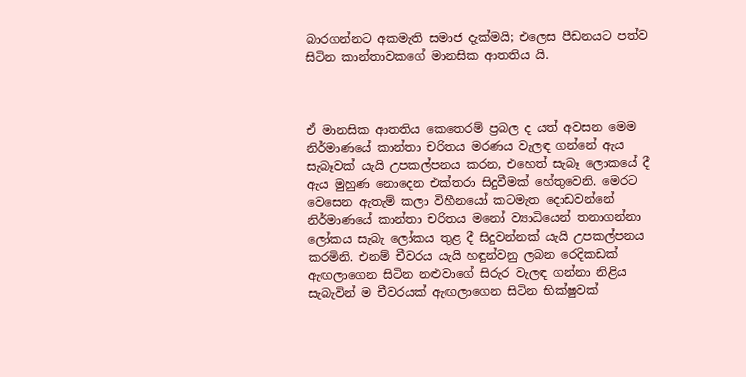බාරගන්නට අකමැති සමාජ දැක්මයි; එලෙස පීඩනයට පත්ව සිටින කාන්තාවකගේ මානසික ආතතිය යි.



ඒ මානසික ආතතිය කෙතෙරම් ප්‍රබල ද යත් අවසන මෙම නිර්මාණයේ කාන්තා චරිතය මරණය වැලඳ ගන්නේ ඇය සැබෑවක් යැයි උපකල්පනය කරන, එහෙත් සැබෑ ලොකයේ දී ඇය මුහුණ නොදෙන එක්තරා සිදුවීමක් හේතුවෙනි. මෙරට වෙසෙන ඇතැම් කලා විහීනයෝ කටමැත දොඩවන්නේ නිර්මාණයේ කාන්තා චරිතය මනෝ ව්‍යාධියෙන් තනාගන්නා ලෝකය සැබැ ලෝකය තුළ දී සිදුවන්නක් යැයි උපකල්පනය කරමිනි. එනම් චීවරය යැයි හඳුන්වනු ලබන රෙදිකඩක් ඇඟලාගෙන සිටින නළුවාගේ සිරුර වැලඳ ගන්නා නිළිය සැබැවින් ම චීවරයක් ඇඟලාගෙන සිටින භික්ෂුවක්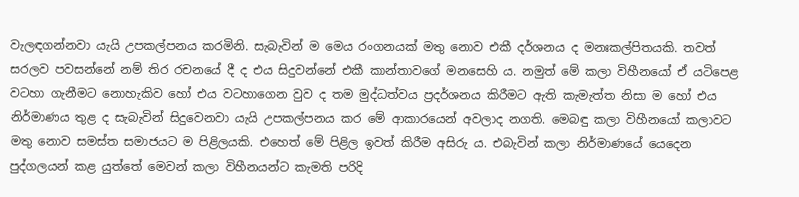වැලඳගන්නවා යැයි උපකල්පනය කරමිනි. සැබැවින් ම මෙය රංගනයක් මතු නොව එකී දර්ශනය ද මනඃකල්පිතයකි. තවත් සරලව පවසන්නේ නම් තිර රචනයේ දී ද එය සිදුවන්නේ එකී කාන්තාවගේ මනසෙහි ය. නමුත් මේ කලා විහීනයෝ ඒ යටිපෙළ වටහා ගැනීමට නොහැකිව හෝ එය වටහාගෙන වුව ද තම මුද්ධත්වය ප්‍රදර්ශනය කිරීමට ඇති කැමැත්ත නිසා ම හෝ එය නිර්මාණය තුළ ද සැබැවින් සිදුවෙනවා යැයි උපකල්පනය කර මේ ආකාරයෙන් අවලාද නගති. මෙබඳු කලා විහීනයෝ කලාවට මතු නොව සමස්ත සමාජයට ම පිළිලයකි. එහෙත් මේ පිළිල ඉවත් කිරීම අසිරු ය. එබැවින් කලා නිර්මාණයේ යෙදෙන පුද්ගලයන් කළ යුත්තේ මෙවන් කලා විහීනයන්ට කැමති පරිදි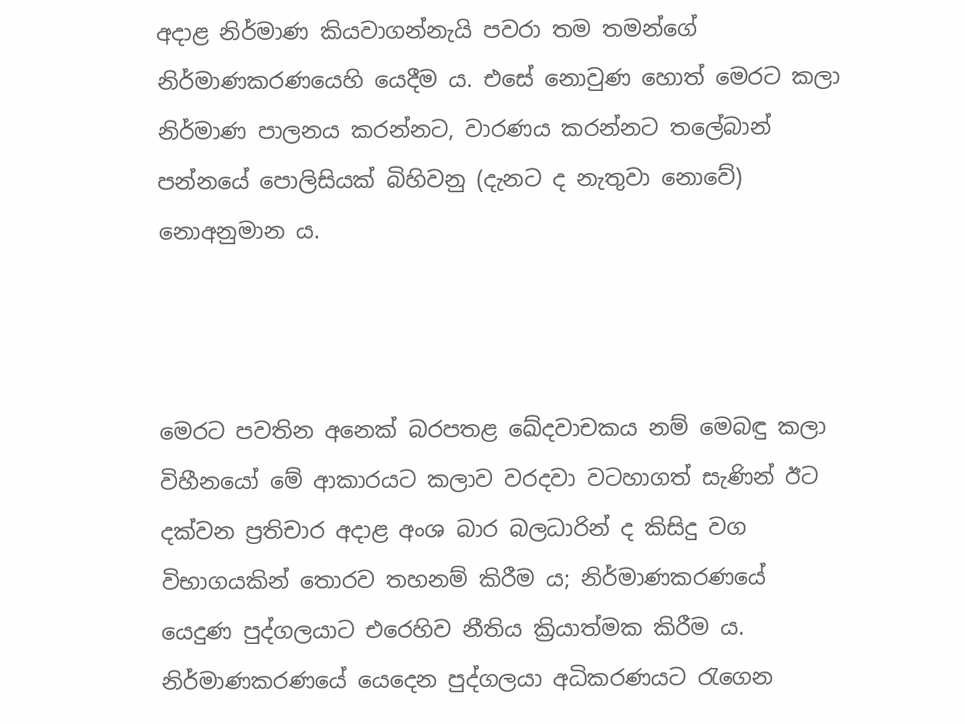අදාළ නිර්මාණ කියවාගන්නැයි පවරා තම තමන්ගේ නිර්මාණකරණයෙහි යෙදීම ය. එසේ නොවුණ හොත් මෙරට කලා නිර්මාණ පාලනය කරන්නට, වාරණය කරන්නට තලේබාන් පන්නයේ පොලිසියක් බිහිවනු (දැනට ද නැතුවා නොවේ) නොඅනුමාන ය.



මෙරට පවතින අනෙක් බරපතළ ඛේදවාචකය නම් මෙබඳු කලා විහීනයෝ මේ ආකාරයට කලාව වරදවා වටහාගත් සැණින් ඊට දක්වන ප්‍රතිචාර අදාළ අංශ බාර බලධාරින් ද කිසිදු වග විභාගයකින් තොරව තහනම් කිරීම ය; නිර්මාණකරණයේ යෙදුණ පුද්ගලයාට එරෙහිව නීතිය ක්‍රියාත්මක කිරීම ය. නිර්මාණකරණයේ යෙදෙන පුද්ගලයා අධිකරණයට රැගෙන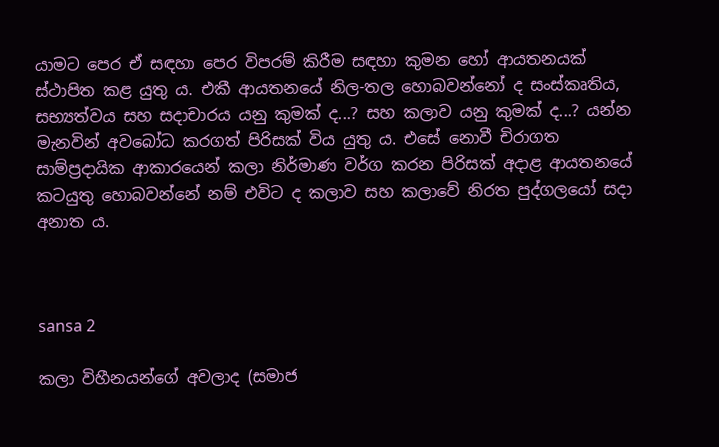යාමට පෙර ඒ සඳහා පෙර විපරම් කිරීම සඳහා කුමන හෝ ආයතනයක් ස්ථාපිත කළ යුතු ය. එකී ආයතනයේ නිල-තල හොබවන්නෝ ද සංස්කෘතිය, සභ්‍යත්වය සහ සදාචාරය යනු කුමක් ද...? සහ කලාව යනු කුමක් ද...? යන්න මැනවින් අවබෝධ කරගත් පිරිසක් විය යුතු ය. එසේ නොවී චිරාගත සාම්ප්‍රදායික ආකාරයෙන් කලා නිර්මාණ වර්ග කරන පිරිසක් අදාළ ආයතනයේ කටයුතු හොබවන්නේ නම් එවිට ද කලාව සහ කලාවේ නිරත පුද්ගලයෝ සදා අනාත ය.



sansa 2

කලා විහීනයන්ගේ අවලාද (සමාජ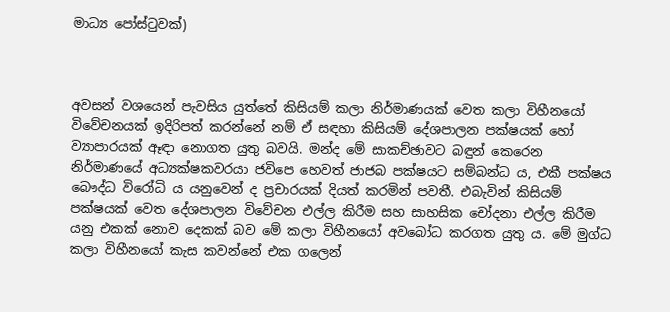මාධ්‍ය පෝස්ටුවක්)



අවසන් වශයෙන් පැවසිය යුත්තේ කිසියම් කලා නිර්මාණයක් වෙත කලා විහීනයෝ විවේචනයක් ඉදිරිපත් කරන්නේ නම් ඒ සඳහා කිසියම් දේශපාලන පක්ෂයක් හෝ ව්‍යාපාරයක් ඈඳා නොගත යුතු බවයි. මන්ද මේ සාකච්ඡාවට බඳුන් කෙරෙන නිර්මාණයේ අධ්‍යක්ෂකවරයා ජවිපෙ හෙවත් ජාජබ පක්ෂයට සම්බන්ධ ය, එකී පක්ෂය බෞද්ධ විරෝධි ය යනුවෙන් ද ප්‍රචාරයක් දියත් කරමින් පවතී. එබැවින් කිසියම් පක්ෂයක් වෙත දේශපාලන විවේචන එල්ල කිරීම සහ සාහසික චෝදනා එල්ල කිරීම යනු එකක් නොව දෙකක් බව මේ කලා විහීනයෝ අවබෝධ කරගත යුතු ය. මේ මුග්ධ කලා විහීනයෝ කැස කවන්නේ එක ගලෙන්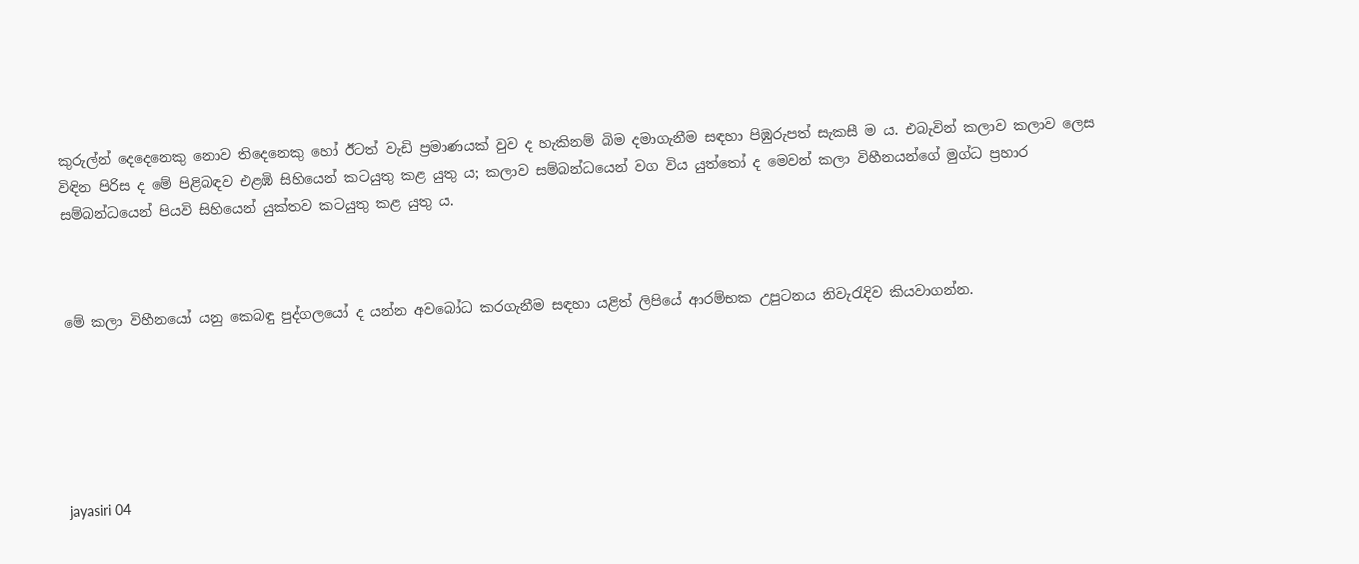කුරුල්න් දෙදෙනෙකු නොව තිදෙනෙකු හෝ ඊටත් වැඩි ප්‍රමාණයක් වුව ද හැකිනම් බිම දමාගැනීම සඳහා පිඹුරුපත් සැකසී ම ය. එබැවින් කලාව කලාව ලෙස විඳින පිරිස ද මේ පිළිබඳව එළඹි සිහියෙන් කටයුතු කළ යුතු ය; කලාව සම්බන්ධයෙන් වග විය යුත්තෝ ද මෙවන් කලා විහීනයන්ගේ මුග්ධ ප්‍රහාර සම්බන්ධයෙන් පියවි සිහියෙන් යුක්තව කටයුතු කළ යුතු ය.



මේ කලා විහීනයෝ යනු කෙබඳු පුද්ගලයෝ ද යන්න අවබෝධ කරගැනීම සඳහා යළිත් ලිපියේ ආරම්භක උපුටනය නිවැරැදිව කියවාගන්න.






jayasiri 04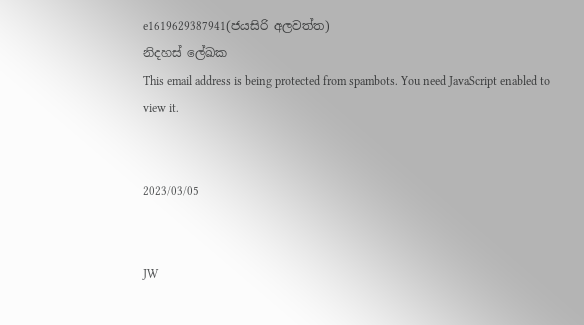e1619629387941(ජයසිරි අලවත්ත)
නිදහස් ලේඛක
This email address is being protected from spambots. You need JavaScript enabled to view it.


2023/03/05


JW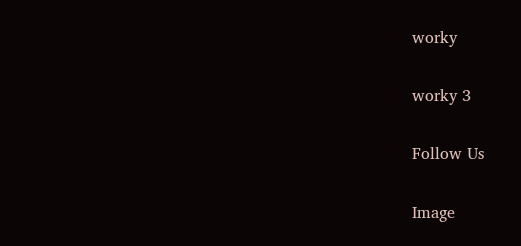worky

worky 3

Follow Us

Image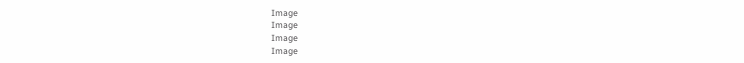Image
Image
Image
Image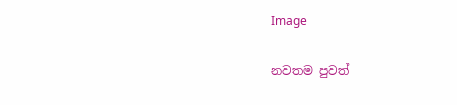Image

නවතම පුවත්